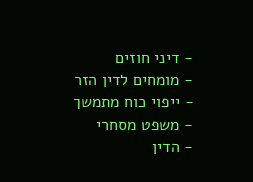- דיני חוזים
- מומחים לדין הזר
- ייפוי כוח מתמשך
- משפט מסחרי
- הדין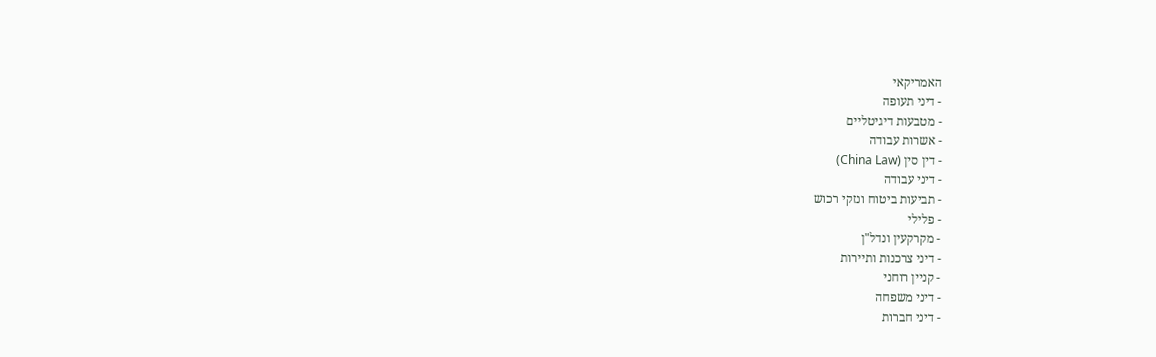האמריקאי
- דיני תעופה
- מטבעות דיגיטליים
- אשרות עבודה
- דין סין (China Law)
- דיני עבודה
- תביעות ביטוח ונזקי רכוש
- פלילי
- מקרקעין ונדל"ן
- דיני צרכנות ותיירות
- קניין רוחני
- דיני משפחה
- דיני חברות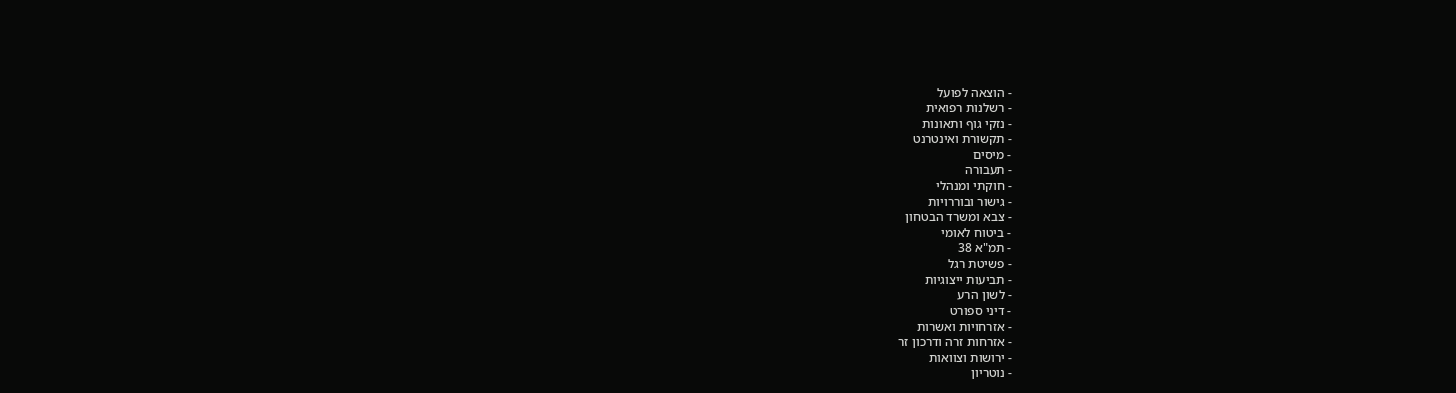- הוצאה לפועל
- רשלנות רפואית
- נזקי גוף ותאונות
- תקשורת ואינטרנט
- מיסים
- תעבורה
- חוקתי ומנהלי
- גישור ובוררויות
- צבא ומשרד הבטחון
- ביטוח לאומי
- תמ"א 38
- פשיטת רגל
- תביעות ייצוגיות
- לשון הרע
- דיני ספורט
- אזרחויות ואשרות
- אזרחות זרה ודרכון זר
- ירושות וצוואות
- נוטריון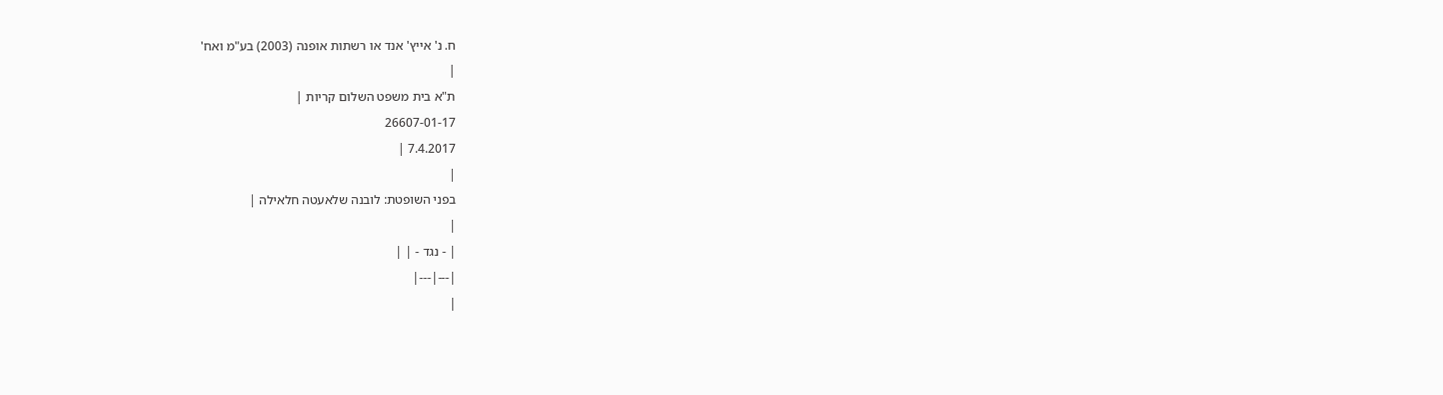ח. נ' אייץ' אנד או רשתות אופנה (2003) בע"מ ואח'
|
ת"א בית משפט השלום קריות |
26607-01-17
7.4.2017 |
|
בפני השופטת: לובנה שלאעטה חלאילה |
|
| - נגד - | |
|---|---|
|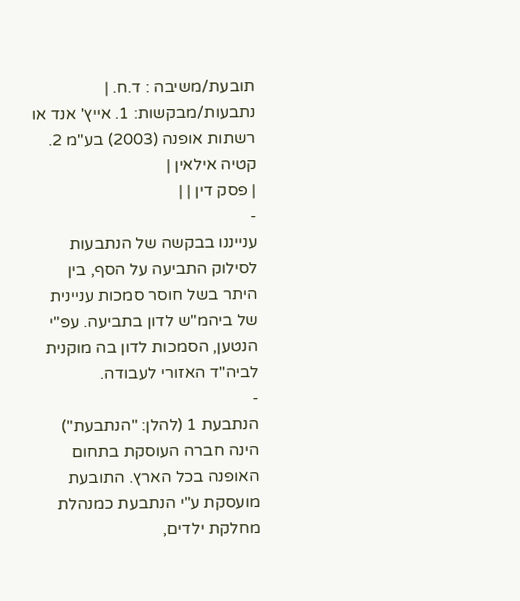תובעת/משיבה : ד.ח. |
נתבעות/מבקשות: 1. אייץ' אנד או רשתות אופנה (2003) בע"מ 2. קטיה אילאין |
| פסק דין | |
-
ענייננו בבקשה של הנתבעות לסילוק התביעה על הסף, בין היתר בשל חוסר סמכות עניינית של ביהמ"ש לדון בתביעה. עפ"י הנטען, הסמכות לדון בה מוקנית לביה"ד האזורי לעבודה.
-
הנתבעת 1 (להלן: "הנתבעת") הינה חברה העוסקת בתחום האופנה בכל הארץ. התובעת מועסקת ע"י הנתבעת כמנהלת מחלקת ילדים,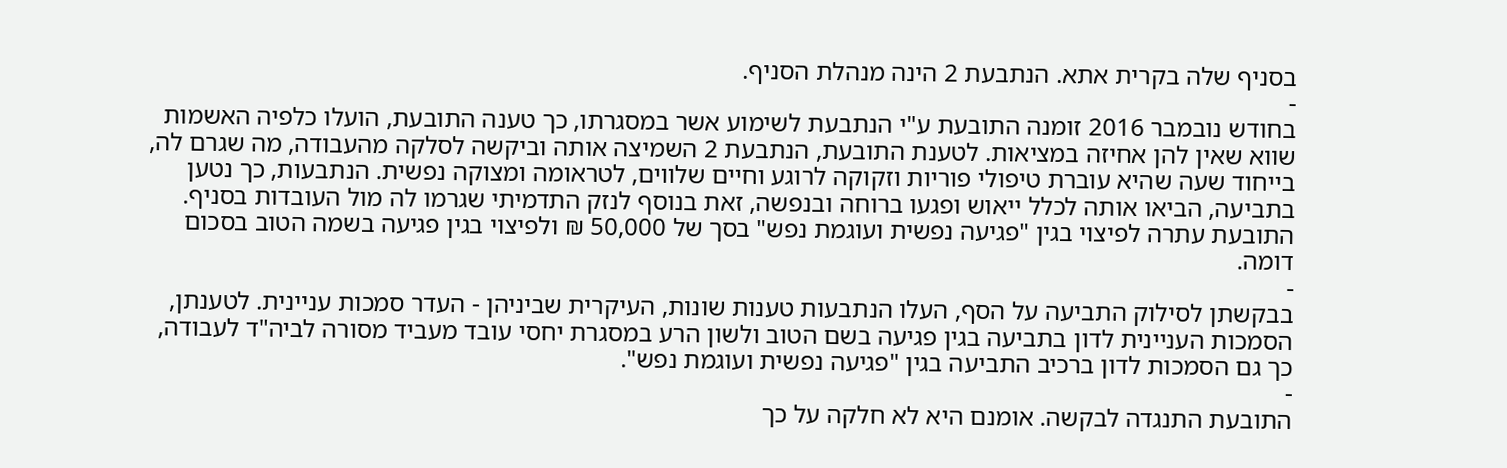בסניף שלה בקרית אתא. הנתבעת 2 הינה מנהלת הסניף.
-
בחודש נובמבר 2016 זומנה התובעת ע"י הנתבעת לשימוע אשר במסגרתו, כך טענה התובעת, הועלו כלפיה האשמות שווא שאין להן אחיזה במציאות. לטענת התובעת, הנתבעת 2 השמיצה אותה וביקשה לסלקה מהעבודה, מה שגרם לה, בייחוד שעה שהיא עוברת טיפולי פוריות וזקוקה לרוגע וחיים שלווים, לטראומה ומצוקה נפשית. הנתבעות, כך נטען בתביעה, הביאו אותה לכלל ייאוש ופגעו ברוחה ובנפשה, זאת בנוסף לנזק התדמיתי שגרמו לה מול העובדות בסניף.
התובעת עתרה לפיצוי בגין "פגיעה נפשית ועוגמת נפש" בסך של 50,000 ₪ ולפיצוי בגין פגיעה בשמה הטוב בסכום דומה.
-
בבקשתן לסילוק התביעה על הסף, העלו הנתבעות טענות שונות, העיקרית שביניהן - העדר סמכות עניינית. לטענתן, הסמכות העניינית לדון בתביעה בגין פגיעה בשם הטוב ולשון הרע במסגרת יחסי עובד מעביד מסורה לביה"ד לעבודה, כך גם הסמכות לדון ברכיב התביעה בגין "פגיעה נפשית ועוגמת נפש".
-
התובעת התנגדה לבקשה. אומנם היא לא חלקה על כך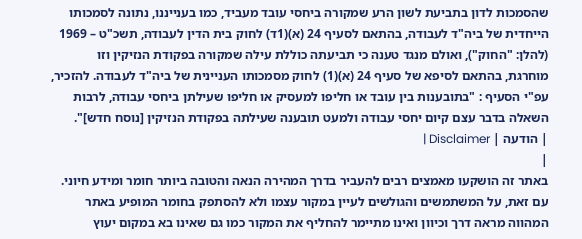שהסמכות לדון בתביעת לשון הרע שמקורה ביחסי עובד מעביד, כמו בענייננו, נתונה לסמכותו הייחדית של ביה"ד לעבודה, בהתאם לסעיף 24 (א)(1ד) לחוק בית הדין לעבודה, תשכ"ט – 1969 (להלן: "החוק"), ואולם מנגד טענה כי תביעתה כוללת עילה שמקורה בפקודת הנזיקין וזו מוחרגת, בהתאם לסיפא של סעיף 24 (א)(1) לחוק מסמכותו העניינית של ביה"ד לעבודה. להזכיר, עפ"י הסעיף : "בתובענות בין עובד או חליפו למעסיק או חליפו שעילתן ביחסי עבודה, לרבות השאלה בדבר עצם קיום יחסי עבודה ולמעט תובענה שעילתה בפקודת הנזיקין [נוסח חדש]".
| הודעה | Disclaimer |
|
באתר זה הושקעו מאמצים רבים להעביר בדרך המהירה הנאה והטובה ביותר חומר ומידע חיוני. עם זאת, על המשתמשים והגולשים לעיין במקור עצמו ולא להסתפק בחומר המופיע באתר המהווה מראה דרך וכיוון ואינו מתיימר להחליף את המקור כמו גם שאינו בא במקום יעוץ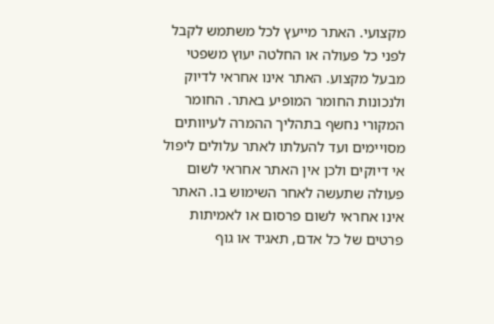מקצועי. האתר מייעץ לכל משתמש לקבל לפני כל פעולה או החלטה יעוץ משפטי מבעל מקצוע. האתר אינו אחראי לדיוק ולנכונות החומר המופיע באתר. החומר המקורי נחשף בתהליך ההמרה לעיוותים מסויימים ועד להעלתו לאתר עלולים ליפול אי דיוקים ולכן אין האתר אחראי לשום פעולה שתעשה לאחר השימוש בו. האתר אינו אחראי לשום פרסום או לאמיתות פרטים של כל אדם, תאגיד או גוף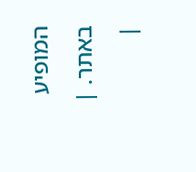המופיע באתר. |
|